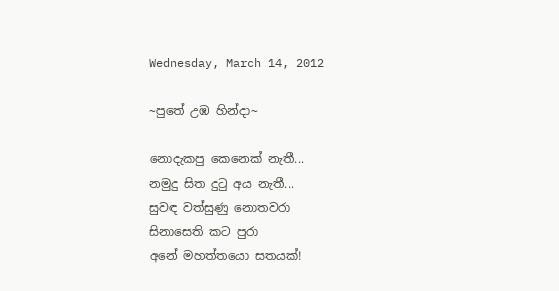Wednesday, March 14, 2012

~පුතේ උඹ හින්දා~

නොදැකපු කෙනෙක් නැතී...
නමුදු සිත දු‍ටු අය නැතී...
සුවඳ වත්සුණු නොතවරා
සිනාසෙති කට පුරා
අනේ මහත්තයො සතයක්!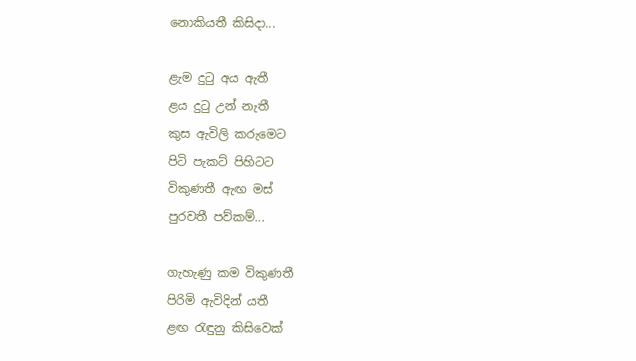නොකියතී කිසිදා...

ළැම දු‍ටු අය ඇතී
ළය දු‍ටු උන් නැතී
කුස ඇවිලි කරුමෙට
පිටි පැකට් පිහිටට
විකුණතී ඇඟ මස්
පුරවතී පව්කම්...

ගැහැණු කම විකුණතී
පිරිමි ඇවිදින් යතී
ළඟ ‍රැඳුනු කිසිවෙක්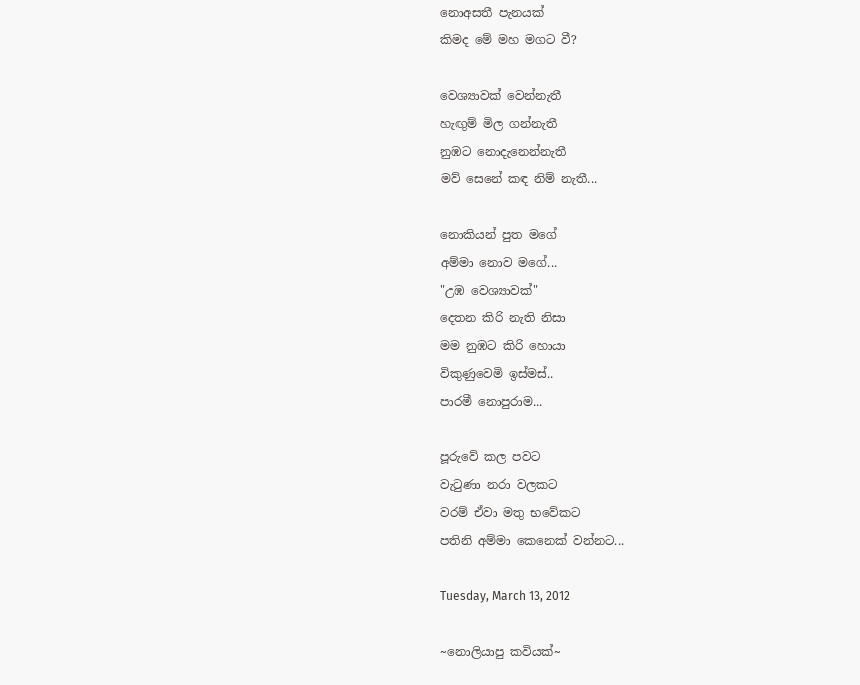නොඅසතී පැනයක්
කිමද මේ මහ මගට වී?

වෙශ්‍යාවක් වෙන්නැතී
හැඟුම් මිල ගන්නැතී
නුඹට නොදැනෙන්නැතී
මව් සෙනේ කඳ නිම් නැතී...

නොකියන් පුත මගේ
අම්මා නොව මගේ...
"උඹ වෙශ්‍යාවක්"
දෙතන කිරි නැති නිසා
මම නුඹට කිරි හොයා
විකුණුවෙමි ඉස්මස්..
පාරමී නොපුරාම...

පූරුවේ කල පවට
වැ‍ටුණා නරා වලකට
වරම් ඒවා මතු භවේකට
පතිනි අම්මා කෙනෙක් වන්නට...

Tuesday, March 13, 2012

~නොලියාපු කවියක්~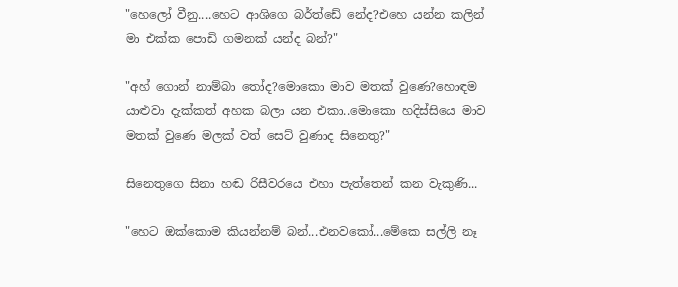"හෙලෝ වීනු....හෙට ආශිගෙ බර්ත්ඩේ නේද?එහෙ යන්න කලින් මා එක්ක පොඩි ගමනක් යන්ද බන්?"

"අහ් ගොන් නාම්බා ‍තෝද?මොකො මාව මතක් වුණෙ?හොඳම යාළුවා දැක්කත් අහක බලා යන එකා..මොකො හදිස්සියෙ මාව මතක් වුණෙ මලක් වත් සෙට් වුණාද සිනෙතු?"

සිනෙතුගෙ සිනා හඬ රිසීවරයෙ එහා පැත්තෙන් කන වැකුණි...

"හෙට ඔක්කොම කියන්නම් බන්...එනවකෝ...මේකෙ සල්ලි නෑ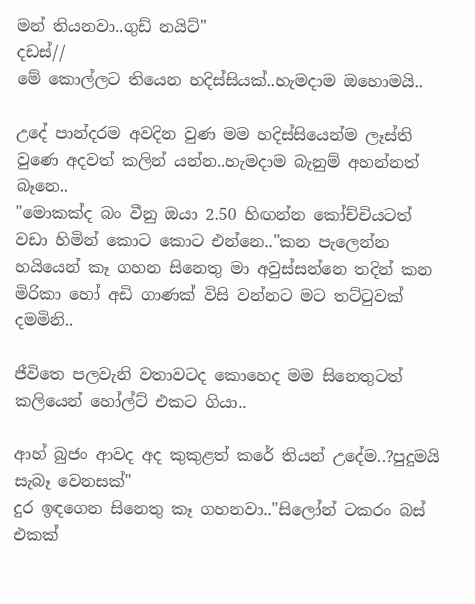මන් තියනවා..ගුඩ් නයිට්"
දඩස්//
මේ කොල්ලට තියෙන හදිස්සියක්..හැමදාම ඔහොමයි..

උදේ පාන්දරම අවදින වුණ මම හදිස්සියෙන්ම ලෑස්ති වුණෙ අදවත් කලින් යන්න..හැමදාම බැනුම් අහන්නත් බෑනෙ..
"මොකක්ද බං වීනු ඔයා 2.50 හිඟන්න කෝච්චියටත් වඩා හිමින් කොට කොට එන්නෙ.."කන පැලෙන්න හයියෙන් කෑ ගහන සිනෙතු මා අවුස්සන්නෙ තදින් කන මිරිකා හෝ අඩි ගාණක් විසි වන්නට මට තට්‍ටුවක් දමමිනි..

ජීවිතෙ පලවැනි වතාවටද කොහෙද මම සිනෙතුටත් කලියෙන් හෝල්ට් එකට ගියා..

ආහ් බුජං ආවද අද කුකුළත් කරේ තියන් උදේම..?පුදුමයි සැබෑ වෙනසක්"
දුර ඉඳගෙන සිනෙතු කෑ ගහනවා.."සිලෝන් ටකරං බස් එකක්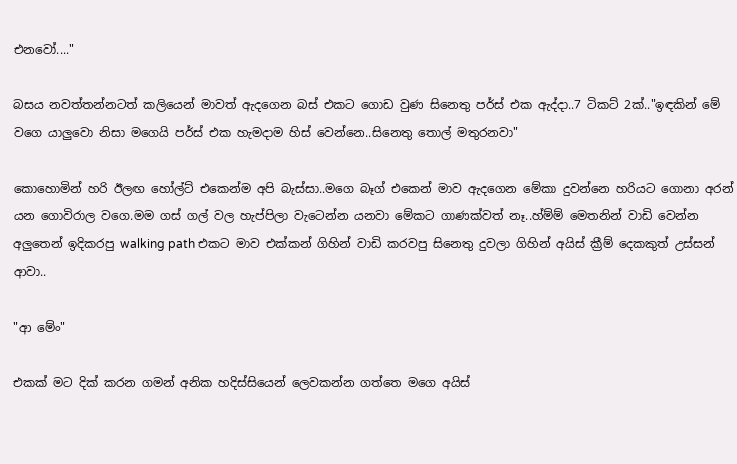එනවෝ...."

බසය නවත්තන්නටත් කලියෙන් මාවත් ඇදගෙන බස් එකට ගොඩ වුණ සිනෙතු පර්ස් එක ඇද්දා..7 ටිකට් 2ක්.."ඉඳකින් මේ වගෙ යාලුවො නිසා මගෙයි පර්ස් එක හැමදාම හිස් වෙන්නෙ..සිනෙතු තොල් මතුරනවා"

කොහොමින් හරි ඊලඟ හෝල්ට් එකෙන්ම අපි බැස්සා..මගෙ බෑග් එකෙන් මාව ඇදගෙන මේකා දුවන්නෙ හරියට ගොනා අරන් යන ගොවිරාල වගෙ.මම ගස් ගල් වල හැප්පිලා වැටෙන්න යනවා මේකට ගාණක්වත් නෑ..හ්ම්ම් මෙතනින් වාඩි වෙන්න අලුතෙන් ඉදිකරපු walking path එකට මාව එක්කන් ගිහින් වාඩි කරවපු සිනෙතු දුවලා ගිහින් අයිස් ක්‍රීම් දෙකකුත් උස්සන් ආවා..

"ආ මේං"

එකක් මට දික් කරන ගමන් අනික හදිස්සියෙන් ලෙවකන්න ගත්තෙ මගෙ අයිස්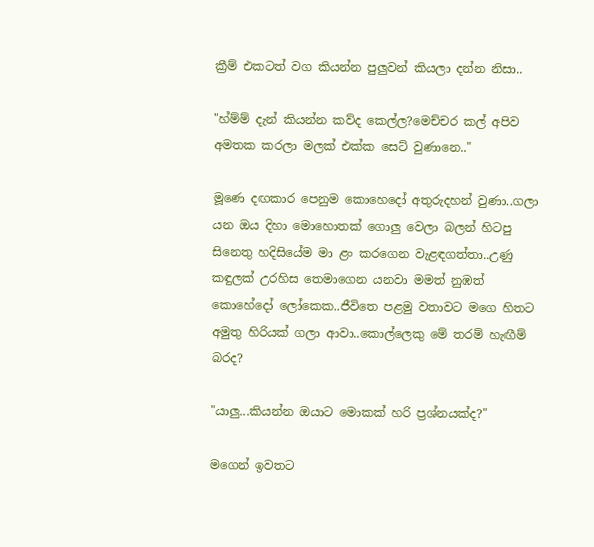ක්‍රීම් එකටත් වග කියන්න පුලුවන් කියලා දන්න නිසා..

"හ්ම්ම් දැන් කියන්න කව්ද කෙල්ල?මෙච්චර කල් අපිව අමතක කරලා මලක් එක්ක සෙට් වුණානෙ.."

මූණෙ දඟකාර පෙනුම කොහෙදෝ අතුරුදහන් වුණා..ගලා යන ඔය දිහා මොහොතක් ගොලු වෙලා බලන් හිටපු සිනෙතු හදිසියේම මා ළං කරගෙන වැළඳගත්තා..උණු කඳුලක් උරහිස තෙමාගෙන යනවා මමත් නුඹත් කොහේදෝ ලෝකෙක..ජීවිතෙ පළමු වතාවට මගෙ හිතට අමුතු හිරියක් ගලා ආවා..කොල්ලෙකු මේ තරම් හැඟීම් බරද?

"යාලු...කියන්න ඔයාට මොකක් හරි ප්‍රශ්නයක්ද?"

මගෙන් ඉවතට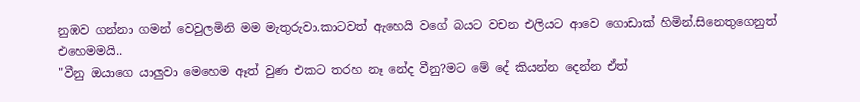නුඹව ගන්නා ගමන් වෙවුලමිනි මම මැතුරුවා.කාටවත් ඇහෙයි වගේ බයට වචන එලියට ආවෙ ගොඩාක් හිමින්.සිනෙතුගෙනුත් එහෙමමයි..
"වීනු ඔයාගෙ යාලුවා මෙහෙම ඈත් වුණ එකට තරහ නෑ නේද වීනු?මට මේ දේ කියන්න දෙන්න ඒත්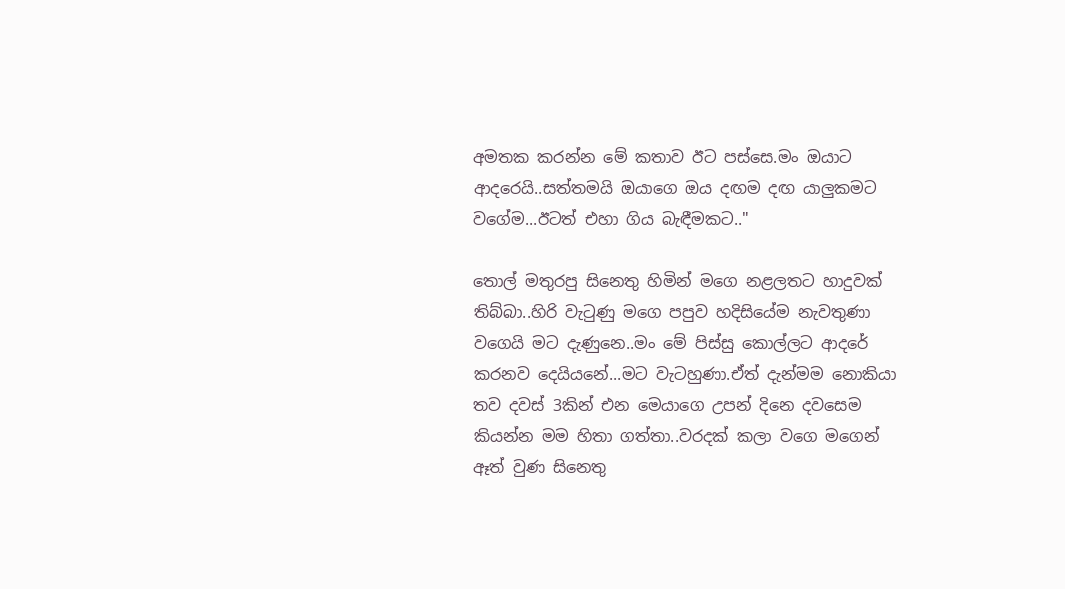අමතක කරන්න මේ කතාව ඊට පස්සෙ.මං ඔයාට ආදරෙයි..සත්තමයි ඔයාගෙ ඔය දඟම දඟ යාලුකමට වගේම...ඊටත් එහා ගිය බැඳීමකට.."

තොල් මතුරපු සිනෙතු හිමින් මගෙ නළලතට හාදුවක් තිබ්බා..හිරි වැ‍ටුණු මගෙ පපුව හදිසියේම නැවතුණා වගෙයි මට දැණුනෙ..මං මේ පිස්සු කොල්ලට ආදරේ කරනව දෙයියනේ...මට වැටහුණා.ඒත් දැන්මම නොකියා තව දවස් 3කින් එන මෙයාගෙ උපන් දිනෙ දවසෙම කියන්න මම හිතා ගත්තා..වරදක් කලා වගෙ මගෙන් ඈත් වුණ සිනෙතු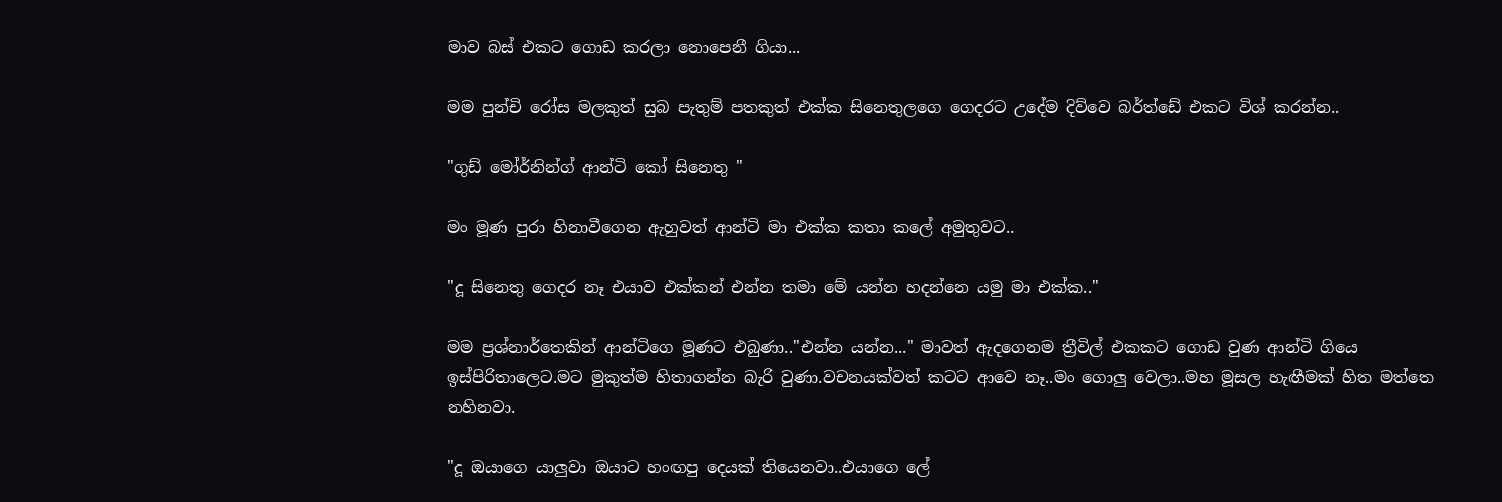මාව බස් එකට ගොඩ කරලා නොපෙනී ගියා...

මම පුන්චි රෝස මලකුත් සුබ පැතුම් පතකුත් එක්ක සිනෙතුලගෙ ගෙදරට උදේම දිව්වෙ බර්ත්ඩේ එකට විශ් කරන්න..

"ගුඩ් මෝර්නින්ග් ආන්ටි කෝ සිනෙතු "

මං මූණ පුරා හිනාවීගෙන ඇහුවත් ආන්ටි මා එක්ක කතා කලේ අමුතුවට..

"දූ සිනෙතු ගෙදර නෑ එයාව එක්කන් එන්න තමා මේ යන්න හදන්නෙ යමු මා එක්ක.."

මම ප්‍රශ්නාර්තෙකින් ආන්ටිගෙ මූණට එබුණා.."එන්න යන්න..." මාවත් ඇදගෙනම ත්‍රීවිල් එකකට ගොඩ වුණ ආන්ටි ගියෙ ඉස්පිරිතාලෙට.මට මුකුත්ම හිතාගන්න බැරි වුණා.වචනයක්වත් කටට ආවෙ නෑ..මං ගොලු වෙලා..මහ මූසල හැඟීමක් හිත මත්තෙ නහිනවා.

"දූ ඔයාගෙ යාලුවා ඔයාට හංඟපු දෙයක් තියෙනවා..එයාගෙ ලේ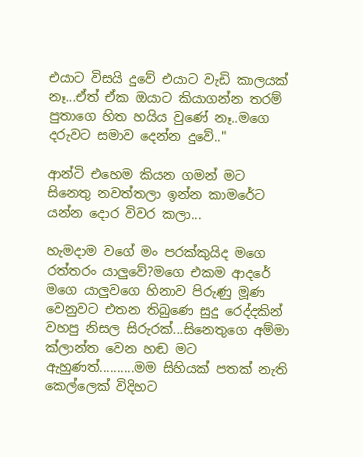එයාට විසයි දුවේ එයාට වැඩි කාලයක් නෑ...ඒත් ඒක ඔයාට කියාගන්න තරම් පුතාගෙ හිත හයිය වුණේ නෑ..මගෙ දරුවට සමාව දෙන්න දුවේ.."

ආන්ටි එහෙම කියන ගමන් මට සිනෙතු නවත්තලා ඉන්න කාමරේට යන්න දොර විවර කලා...

හැමදාම වගේ මං පරක්කුයිද මගෙ රත්තරං යාලුවේ?මගෙ එකම ආදරේ මගෙ යාලුවගෙ හිනාව පිරුණු මූණ වෙනුවට එතන තිබුණෙ සුදු රෙද්දකින් වහපු නිසල සිරුරක්...සිනෙතුගෙ අම්මා ක්ලාන්ත වෙන හඬ මට ඇහුණත්..........මම සිහියක් පතක් නැති කෙල්ලෙක් විදිහට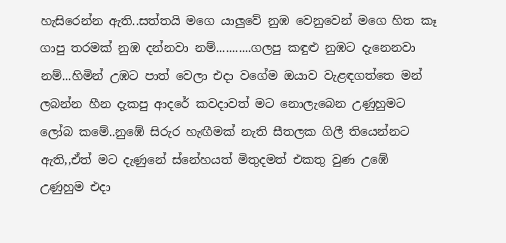හැසිරෙන්න ඇති..සත්තයි මගෙ යාලුවේ නුඹ වෙනුවෙන් මගෙ හිත කෑ ගාපු තරමක් නුඹ දන්නවා නම්...........ගලපු කඳුළු නුඹට දැනෙනවා නම්...හිමින් උඹට පාත් වෙලා එදා වගේම ඔයාව වැළඳගත්තෙ මන් ලබන්න හීන දැකපු ආදරේ කවදාවත් මට නොලැබෙන උණුහුමට ලෝබ කමේ..නුඹේ සිරුර හැඟීමක් නැති සීතලක ගිලී තියෙන්නට ඇති,,ඒත් මට දැණුනේ ස්නේහයත් මිතුදමත් එකතු වුණ උඹේ උණුහුම එදා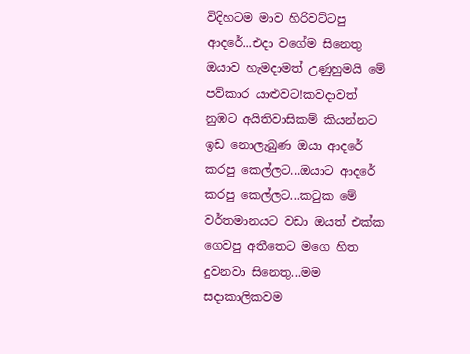විදිහටම මාව හිරිවට්ටපු ආදරේ...එදා වගේම සිනෙතු ඔයාව හැමදාමත් උණුහුමයි මේ පව්කාර යාළුවට!කවදාවත් නුඹට අයිතිවාසිකම් කියන්නට ඉඩ නොලැබුණ ඔයා ආදරේ කරපු කෙල්ලට...ඔයාට ආදරේ කරපු කෙල්ලට...ක‍ටුක මේ වර්තමානයට වඩා ඔයත් එක්ක ගෙවපු අතීතෙට මගෙ හිත දුවනවා සිනෙතු...මම සදාකාලිකවම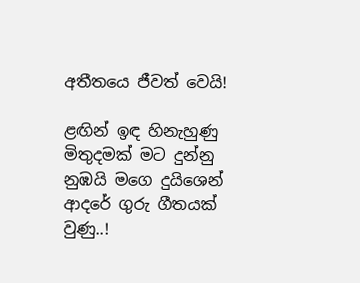අතීතයෙ ජීවත් වෙයි!

ළඟින් ඉඳ හිනැහුණු
මිතුදමක් මට දුන්නු
නුඹයි මගෙ දුයිශෙන්
ආදරේ ගුරු ගීතයක් වුණු..!